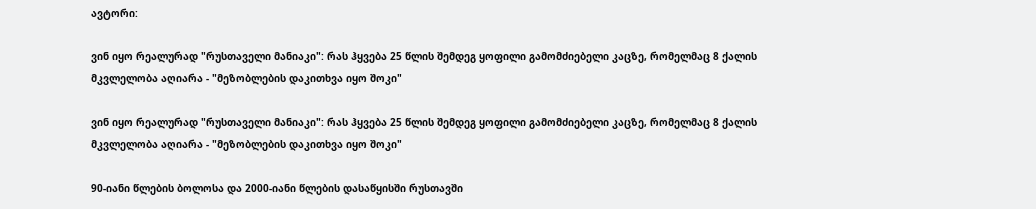ავტორი:

ვინ იყო რეალურად "რუსთაველი მანიაკი": რას ჰყვება 25 წლის შემდეგ ყოფილი გამომძიებელი კაცზე, რომელმაც 8 ქალის მკვლელობა აღიარა - "მეზობლების დაკითხვა იყო შოკი"

ვინ იყო რეალურად "რუსთაველი მანიაკი": რას ჰყვება 25 წლის შემდეგ ყოფილი გამომძიებელი კაცზე, რომელმაც 8 ქალის მკვლელობა აღიარა - "მეზობლების დაკითხვა იყო შოკი"

90-იანი წლების ბოლოსა და 2000-იანი წლების დასაწყისში რუსთავში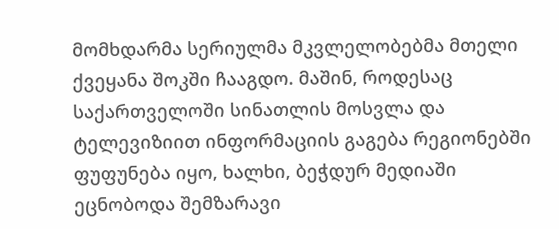მომხდარმა სერიულმა მკვლელობებმა მთელი ქვეყანა შოკში ჩააგდო. მაშინ, როდესაც საქართველოში სინათლის მოსვლა და ტელევიზიით ინფორმაციის გაგება რეგიონებში ფუფუნება იყო, ხალხი, ბეჭდურ მედიაში ეცნობოდა შემზარავი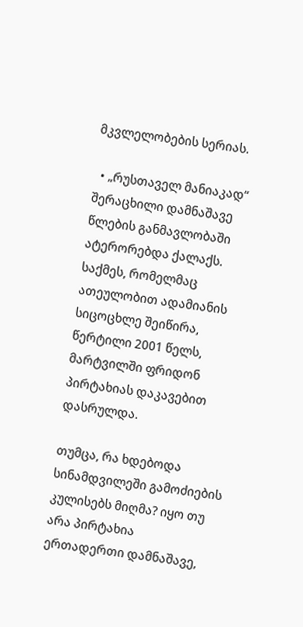მკვლელობების სერიას.

  • „რუსთაველ მანიაკად“ შერაცხილი დამნაშავე წლების განმავლობაში ატერორებდა ქალაქს. საქმეს, რომელმაც ათეულობით ადამიანის სიცოცხლე შეიწირა, წერტილი 2001 წელს, მარტვილში ფრიდონ პირტახიას დაკავებით დასრულდა.

თუმცა, რა ხდებოდა სინამდვილეში გამოძიების კულისებს მიღმა? იყო თუ არა პირტახია ერთადერთი დამნაშავე,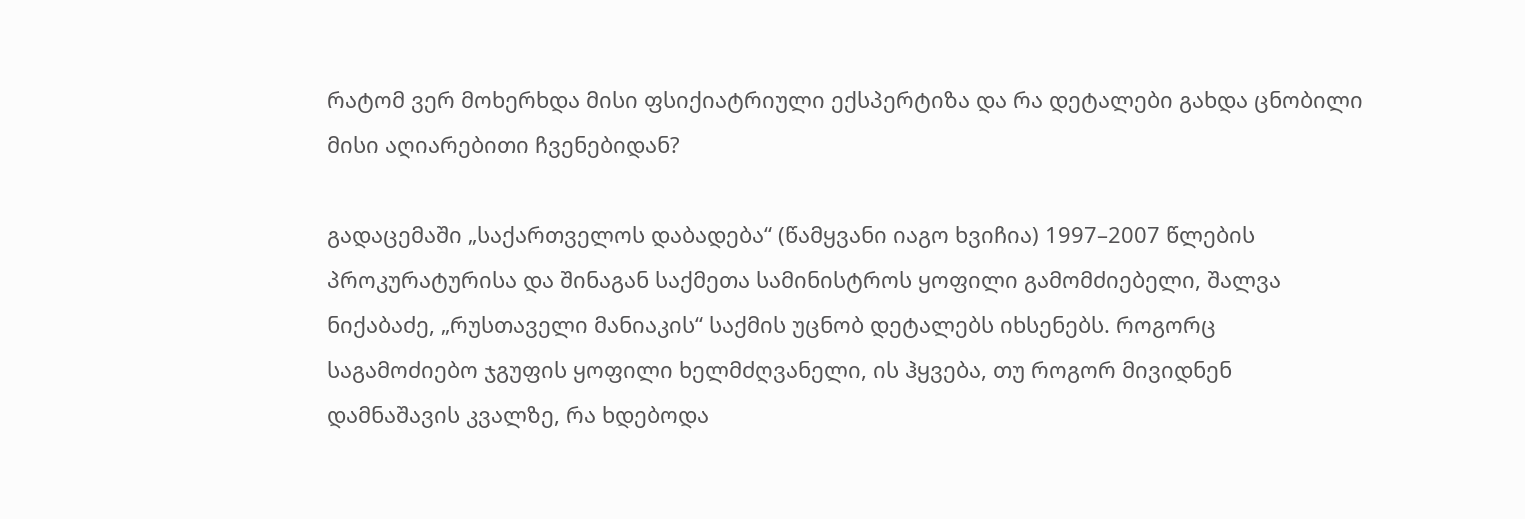რატომ ვერ მოხერხდა მისი ფსიქიატრიული ექსპერტიზა და რა დეტალები გახდა ცნობილი მისი აღიარებითი ჩვენებიდან?

გადაცემაში „საქართველოს დაბადება“ (წამყვანი იაგო ხვიჩია) 1997–2007 წლების პროკურატურისა და შინაგან საქმეთა სამინისტროს ყოფილი გამომძიებელი, შალვა ნიქაბაძე, „რუსთაველი მანიაკის“ საქმის უცნობ დეტალებს იხსენებს. როგორც საგამოძიებო ჯგუფის ყოფილი ხელმძღვანელი, ის ჰყვება, თუ როგორ მივიდნენ დამნაშავის კვალზე, რა ხდებოდა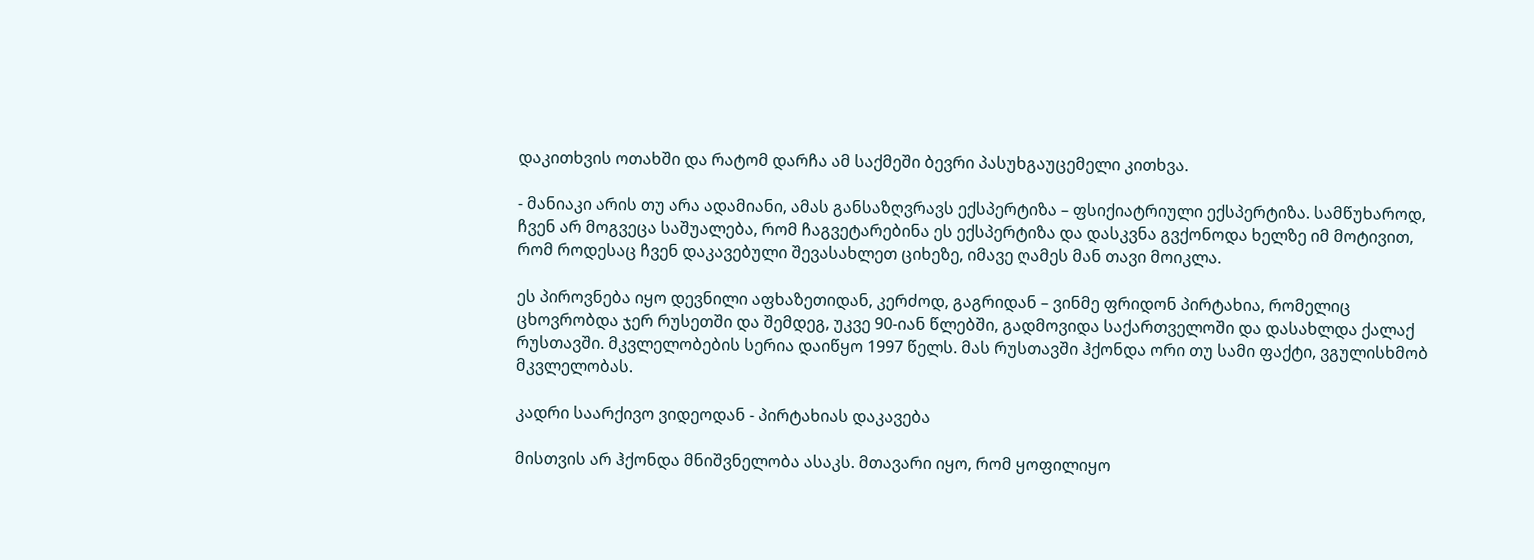დაკითხვის ოთახში და რატომ დარჩა ამ საქმეში ბევრი პასუხგაუცემელი კითხვა.

- მანიაკი არის თუ არა ადამიანი, ამას განსაზღვრავს ექსპერტიზა – ფსიქიატრიული ექსპერტიზა. სამწუხაროდ, ჩვენ არ მოგვეცა საშუალება, რომ ჩაგვეტარებინა ეს ექსპერტიზა და დასკვნა გვქონოდა ხელზე იმ მოტივით, რომ როდესაც ჩვენ დაკავებული შევასახლეთ ციხეზე, იმავე ღამეს მან თავი მოიკლა.

ეს პიროვნება იყო დევნილი აფხაზეთიდან, კერძოდ, გაგრიდან – ვინმე ფრიდონ პირტახია, რომელიც ცხოვრობდა ჯერ რუსეთში და შემდეგ, უკვე 90-იან წლებში, გადმოვიდა საქართველოში და დასახლდა ქალაქ რუსთავში. მკვლელობების სერია დაიწყო 1997 წელს. მას რუსთავში ჰქონდა ორი თუ სამი ფაქტი, ვგულისხმობ მკვლელობას.

კადრი საარქივო ვიდეოდან - პირტახიას დაკავება

მისთვის არ ჰქონდა მნიშვნელობა ასაკს. მთავარი იყო, რომ ყოფილიყო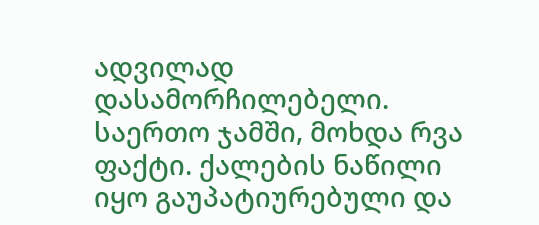ადვილად დასამორჩილებელი. საერთო ჯამში, მოხდა რვა ფაქტი. ქალების ნაწილი იყო გაუპატიურებული და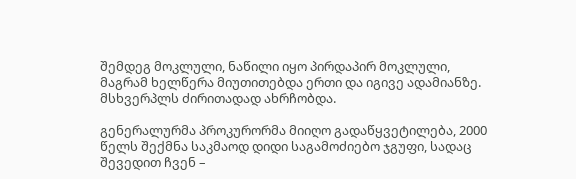შემდეგ მოკლული, ნაწილი იყო პირდაპირ მოკლული, მაგრამ ხელწერა მიუთითებდა ერთი და იგივე ადამიანზე. მსხვერპლს ძირითადად ახრჩობდა.

გენერალურმა პროკურორმა მიიღო გადაწყვეტილება, 2000 წელს შექმნა საკმაოდ დიდი საგამოძიებო ჯგუფი, სადაც შევედით ჩვენ –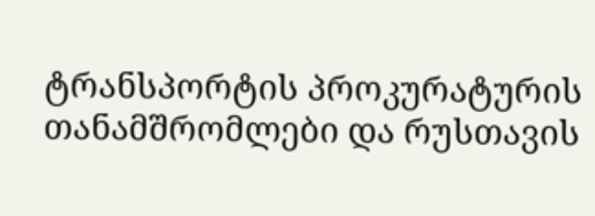ტრანსპორტის პროკურატურის თანამშრომლები და რუსთავის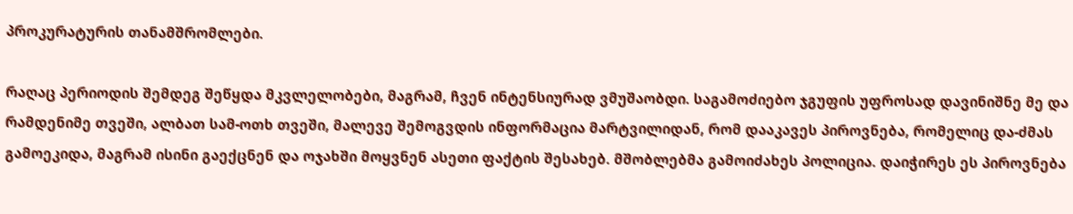პროკურატურის თანამშრომლები.

რაღაც პერიოდის შემდეგ შეწყდა მკვლელობები, მაგრამ, ჩვენ ინტენსიურად ვმუშაობდი. საგამოძიებო ჯგუფის უფროსად დავინიშნე მე და რამდენიმე თვეში, ალბათ სამ-ოთხ თვეში, მალევე შემოგვდის ინფორმაცია მარტვილიდან, რომ დააკავეს პიროვნება, რომელიც და-ძმას გამოეკიდა, მაგრამ ისინი გაექცნენ და ოჯახში მოყვნენ ასეთი ფაქტის შესახებ. მშობლებმა გამოიძახეს პოლიცია. დაიჭირეს ეს პიროვნება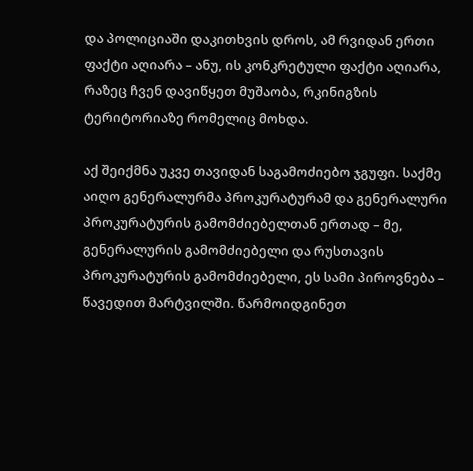და პოლიციაში დაკითხვის დროს, ამ რვიდან ერთი ფაქტი აღიარა – ანუ, ის კონკრეტული ფაქტი აღიარა, რაზეც ჩვენ დავიწყეთ მუშაობა, რკინიგზის ტერიტორიაზე რომელიც მოხდა.

აქ შეიქმნა უკვე თავიდან საგამოძიებო ჯგუფი. საქმე აიღო გენერალურმა პროკურატურამ და გენერალური პროკურატურის გამომძიებელთან ერთად – მე, გენერალურის გამომძიებელი და რუსთავის პროკურატურის გამომძიებელი, ეს სამი პიროვნება – წავედით მარტვილში. წარმოიდგინეთ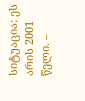სიტუაცია: ეს არის 2001 წელი. –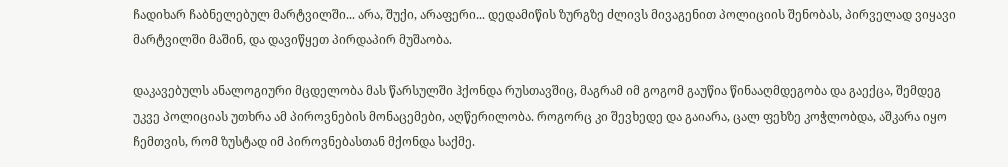ჩადიხარ ჩაბნელებულ მარტვილში... არა, შუქი, არაფერი... დედამიწის ზურგზე ძლივს მივაგენით პოლიციის შენობას, პირველად ვიყავი მარტვილში მაშინ, და დავიწყეთ პირდაპირ მუშაობა.

დაკავებულს ანალოგიური მცდელობა მას წარსულში ჰქონდა რუსთავშიც, მაგრამ იმ გოგომ გაუწია წინააღმდეგობა და გაექცა, შემდეგ უკვე პოლიციას უთხრა ამ პიროვნების მონაცემები, აღწერილობა. როგორც კი შევხედე და გაიარა, ცალ ფეხზე კოჭლობდა, აშკარა იყო ჩემთვის, რომ ზუსტად იმ პიროვნებასთან მქონდა საქმე.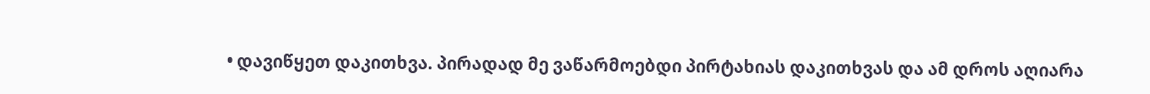• დავიწყეთ დაკითხვა. პირადად მე ვაწარმოებდი პირტახიას დაკითხვას და ამ დროს აღიარა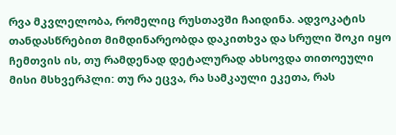რვა მკვლელობა, რომელიც რუსთავში ჩაიდინა. ადვოკატის თანდასწრებით მიმდინარეობდა დაკითხვა და სრული შოკი იყო ჩემთვის ის, თუ რამდენად დეტალურად ახსოვდა თითოეული მისი მსხვერპლი: თუ რა ეცვა, რა სამკაული ეკეთა, რას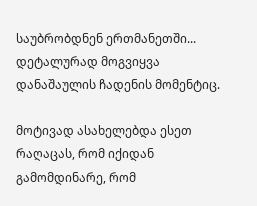საუბრობდნენ ერთმანეთში... დეტალურად მოგვიყვა დანაშაულის ჩადენის მომენტიც.

მოტივად ასახელებდა ესეთ რაღაცას, რომ იქიდან გამომდინარე, რომ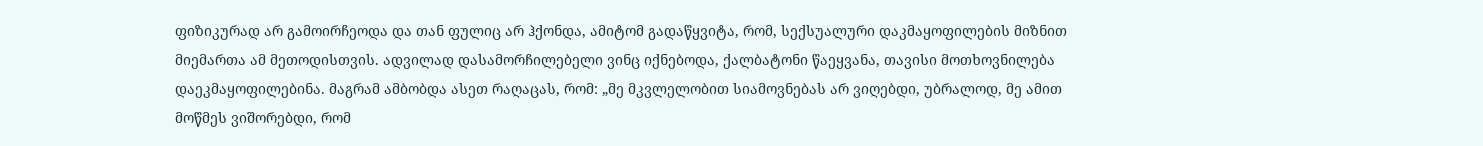ფიზიკურად არ გამოირჩეოდა და თან ფულიც არ ჰქონდა, ამიტომ გადაწყვიტა, რომ, სექსუალური დაკმაყოფილების მიზნით მიემართა ამ მეთოდისთვის. ადვილად დასამორჩილებელი ვინც იქნებოდა, ქალბატონი წაეყვანა, თავისი მოთხოვნილება დაეკმაყოფილებინა. მაგრამ ამბობდა ასეთ რაღაცას, რომ: „მე მკვლელობით სიამოვნებას არ ვიღებდი, უბრალოდ, მე ამით მოწმეს ვიშორებდი, რომ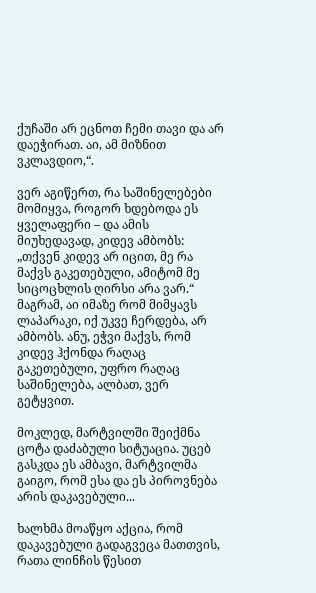ქუჩაში არ ეცნოთ ჩემი თავი და არ დაეჭირათ. აი, ამ მიზნით ვკლავდიო,“.

ვერ აგიწერთ, რა საშინელებები მომიყვა, როგორ ხდებოდა ეს ყველაფერი – და ამის მიუხედავად, კიდევ ამბობს: „თქვენ კიდევ არ იცით, მე რა მაქვს გაკეთებული, ამიტომ მე სიცოცხლის ღირსი არა ვარ.“ მაგრამ, აი იმაზე რომ მიმყავს ლაპარაკი, იქ უკვე ჩერდება, არ ამბობს. ანუ, ეჭვი მაქვს, რომ კიდევ ჰქონდა რაღაც გაკეთებული, უფრო რაღაც საშინელება, ალბათ, ვერ გეტყვით.

მოკლედ, მარტვილში შეიქმნა ცოტა დაძაბული სიტუაცია. უცებ გასკდა ეს ამბავი, მარტვილმა გაიგო, რომ ესა და ეს პიროვნება არის დაკავებული...

ხალხმა მოაწყო აქცია, რომ დაკავებული გადაგვეცა მათთვის, რათა ლინჩის წესით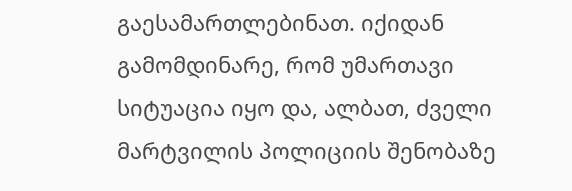გაესამართლებინათ. იქიდან გამომდინარე, რომ უმართავი სიტუაცია იყო და, ალბათ, ძველი მარტვილის პოლიციის შენობაზე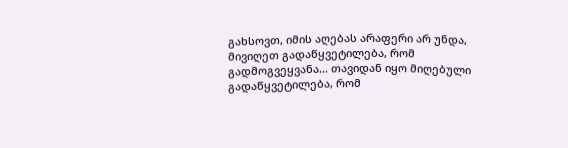გახსოვთ, იმის აღებას არაფერი არ უნდა, მივიღეთ გადაწყვეტილება, რომ გადმოგვეყვანა... თავიდან იყო მიღებული გადაწყვეტილება, რომ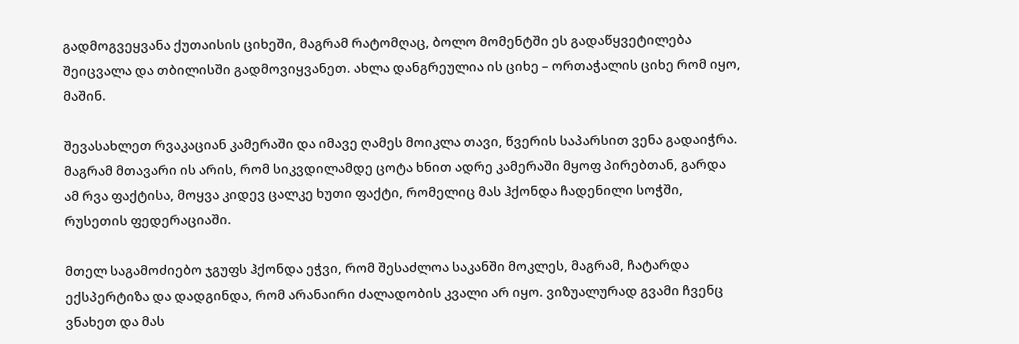გადმოგვეყვანა ქუთაისის ციხეში, მაგრამ რატომღაც, ბოლო მომენტში ეს გადაწყვეტილება შეიცვალა და თბილისში გადმოვიყვანეთ. ახლა დანგრეულია ის ციხე – ორთაჭალის ციხე რომ იყო, მაშინ.

შევასახლეთ რვაკაციან კამერაში და იმავე ღამეს მოიკლა თავი, წვერის საპარსით ვენა გადაიჭრა. მაგრამ მთავარი ის არის, რომ სიკვდილამდე ცოტა ხნით ადრე კამერაში მყოფ პირებთან, გარდა ამ რვა ფაქტისა, მოყვა კიდევ ცალკე ხუთი ფაქტი, რომელიც მას ჰქონდა ჩადენილი სოჭში, რუსეთის ფედერაციაში.

მთელ საგამოძიებო ჯგუფს ჰქონდა ეჭვი, რომ შესაძლოა საკანში მოკლეს, მაგრამ, ჩატარდა ექსპერტიზა და დადგინდა, რომ არანაირი ძალადობის კვალი არ იყო. ვიზუალურად გვამი ჩვენც ვნახეთ და მას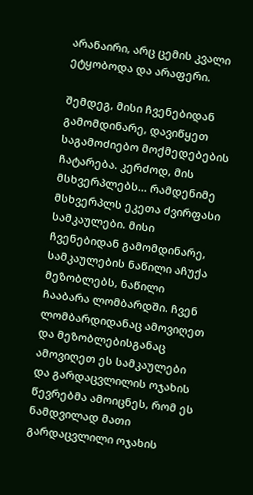არანაირი, არც ცემის კვალი ეტყობოდა და არაფერი.

შემდეგ, მისი ჩვენებიდან გამომდინარე, დავიწყეთ საგამოძიებო მოქმედებების ჩატარება. კერძოდ, მის მსხვერპლებს... რამდენიმე მსხვერპლს ეკეთა ძვირფასი სამკაულები. მისი ჩვენებიდან გამომდინარე, სამკაულების ნაწილი აჩუქა მეზობლებს, ნაწილი ჩააბარა ლომბარდში. ჩვენ ლომბარდიდანაც ამოვიღეთ და მეზობლებისგანაც ამოვიღეთ ეს სამკაულები და გარდაცვლილის ოჯახის წევრებმა ამოიცნეს, რომ ეს ნამდვილად მათი გარდაცვლილი ოჯახის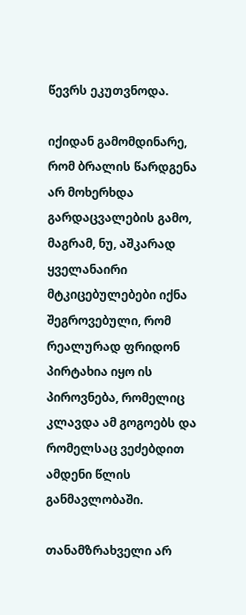წევრს ეკუთვნოდა.

იქიდან გამომდინარე, რომ ბრალის წარდგენა არ მოხერხდა გარდაცვალების გამო, მაგრამ, ნუ, აშკარად ყველანაირი მტკიცებულებები იქნა შეგროვებული, რომ რეალურად ფრიდონ პირტახია იყო ის პიროვნება, რომელიც კლავდა ამ გოგოებს და რომელსაც ვეძებდით ამდენი წლის განმავლობაში.

თანამზრახველი არ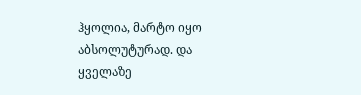ჰყოლია, მარტო იყო აბსოლუტურად. და ყველაზე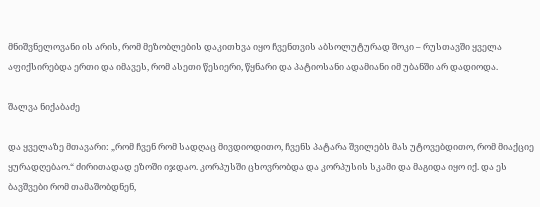მნიშვნელოვანი ის არის, რომ მეზობლების დაკითხვა იყო ჩვენთვის აბსოლუტურად შოკი – რუსთავში ყველა აფიქსირებდა ერთი და იმავეს, რომ ასეთი წესიერი, წყნარი და პატიოსანი ადამიანი იმ უბანში არ დადიოდა.

შალვა ნიქაბაძე

და ყველაზე მთავარი: „რომ ჩვენ რომ სადღაც მივდიოდითო, ჩვენს პატარა შვილებს მას უტოვებდითო, რომ მიაქციე ყურადღებაო.“ ძირითადად ეზოში იჯდაო. კორპუსში ცხოვრობდა და კორპუსის სკამი და მაგიდა იყო იქ. და ეს ბავშვები რომ თამაშობდნენ,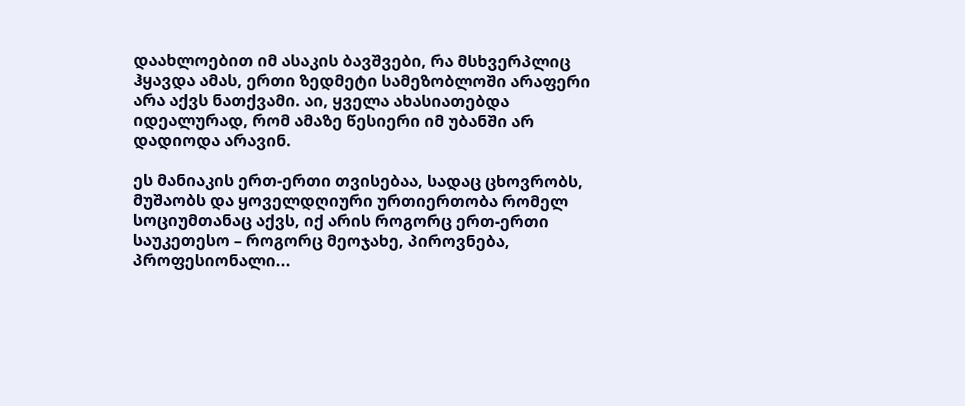დაახლოებით იმ ასაკის ბავშვები, რა მსხვერპლიც ჰყავდა ამას, ერთი ზედმეტი სამეზობლოში არაფერი არა აქვს ნათქვამი. აი, ყველა ახასიათებდა იდეალურად, რომ ამაზე წესიერი იმ უბანში არ დადიოდა არავინ.

ეს მანიაკის ერთ-ერთი თვისებაა, სადაც ცხოვრობს, მუშაობს და ყოველდღიური ურთიერთობა რომელ სოციუმთანაც აქვს, იქ არის როგორც ერთ-ერთი საუკეთესო – როგორც მეოჯახე, პიროვნება, პროფესიონალი...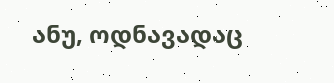ანუ, ოდნავადაც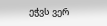ეჭვს ვერ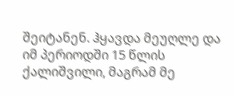შეიტანენ. ჰყავდა მეუღლე და იმ პერიოდში 15 წლის ქალიშვილი, მაგრამ მე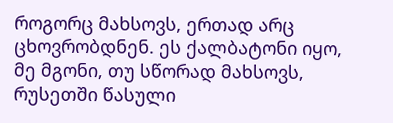როგორც მახსოვს, ერთად არც ცხოვრობდნენ. ეს ქალბატონი იყო, მე მგონი, თუ სწორად მახსოვს, რუსეთში წასული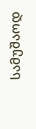სამუშაოდ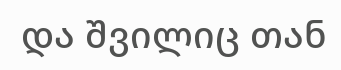და შვილიც თან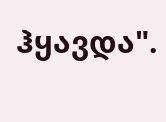ჰყავდა".